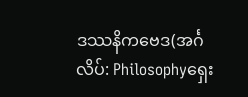ဒဿနိကဗေဒ(အင်္ဂလိပ်: Philosophyရှေး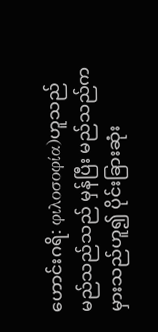ဟောင်းဂရိ: φιλοσοφία)ဟူသည် မည်သည်သည် မှန်ပြီး မည်သည်က မှားသည်ဟူ၍ ပိုင်းခြားဆုံး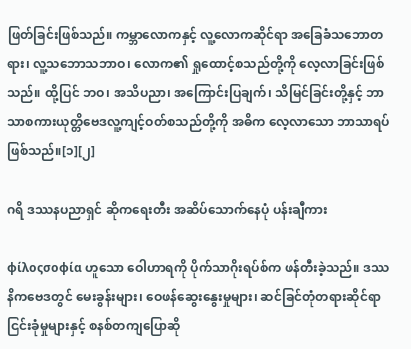ဖြတ်ခြင်းဖြစ်သည်။ ကမ္ဘာလောကနှင့် လူ့လောကဆိုင်ရာ အခြေခံသဘောတရား၊ လူ့သဘောသဘာဝ၊ လောက၏ ရှုထောင့်စသည်တို့ကို လေ့လာခြင်းဖြစ်သည်။ ထို့ပြင် ဘဝ၊ အသိပညာ၊ အကြောင်းပြချက်၊ သိမြင်ခြင်းတို့နှင့် ဘာသာစကားယုတ္တိဗေဒလူ့ကျင့်ဝတ်စသည်တို့ကို အဓိက လေ့လာသော ဘာသာရပ်ဖြစ်သည်။[၁][၂]

ဂရိ ဒဿနပညာရှင် ဆိုကရေးတီး အဆိပ်သောက်နေပုံ ပန်းချီကား

φίλοςσοφία ဟူသော ဝေါဟာရကို ပိုက်သာဂိုးရပ်စ်က ဖန်တီးခဲ့သည်။ ဒဿနိကဗေဒတွင် မေးခွန်းများ၊ ဝေဖန်ဆွေးနွေးမှုများ၊ ဆင်ခြင်တုံတရားဆိုင်ရာ ငြင်းခုံမှုများနှင့် စနစ်တကျပြောဆို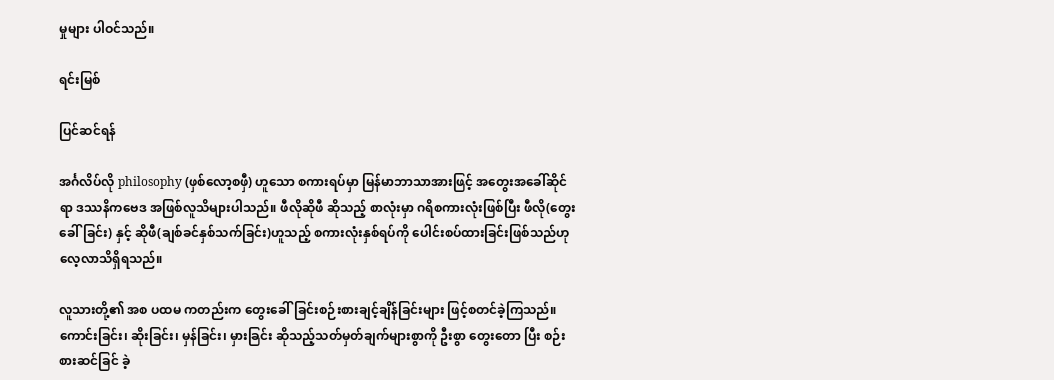မှုများ ပါဝင်သည်။

ရင်းမြစ်

ပြင်ဆင်ရန်

အင်္ဂလိပ်လို philosophy (ဖှစ်လော့စဖှီ) ဟူသော စကားရပ်မှာ မြန်မာဘာသာအားဖြင့် အတွေးအခေါ်ဆိုင်ရာ ဒဿနိကဗေဒ အဖြစ်လူသိများပါသည်။ ဖီလိုဆိုဖီ ဆိုသည့် စာလုံးမှာ ဂရိစကားလုံးဖြစ်ပြီး ဖီလို(တွေးခေါ်ခြင်း) နှင့် ဆိုဖီ(ချစ်ခင်နှစ်သက်ခြင်း)ဟူသည့် စကားလုံးနှစ်ရပ်ကို ပေါင်းစပ်ထားခြင်းဖြစ်သည်ဟုလေ့လာသိရှိရသည်။

လူသားတို့၏ အစ ပထမ ကတည်းက တွေးခေါ်ခြင်းစဉ်းစားချင့်ချိန်ခြင်းများ ဖြင့်စတင်ခဲ့ကြသည်။ ကောင်းခြင်း၊ ဆိုးခြင်း၊ မှန်ခြင်း၊ မှားခြင်း ဆိုသည့်သတ်မှတ်ချက်များစွာကို ဦးစွာ တွေးတော ပြီး စဉ်းစားဆင်ခြင် ခဲ့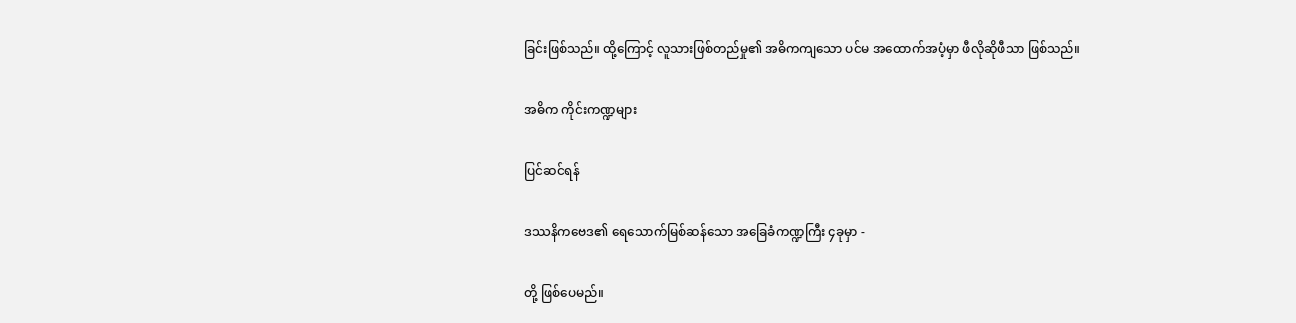ခြင်းဖြစ်သည်။ ထို့ကြောင့် လူသားဖြစ်တည်မှု၏ အဓိကကျသော ပင်မ အထောက်အပံ့မှာ ဖီလိုဆိုဖီသာ ဖြစ်သည်။

အဓိက ကိုင်းကဏ္ဍများ

ပြင်ဆင်ရန်

ဒဿနိကဗေဒ၏ ရေသောက်မြစ်ဆန်သော အခြေခံကဏ္ဍကြီး ၄ခုမှာ -

တို့ ဖြစ်ပေမည်။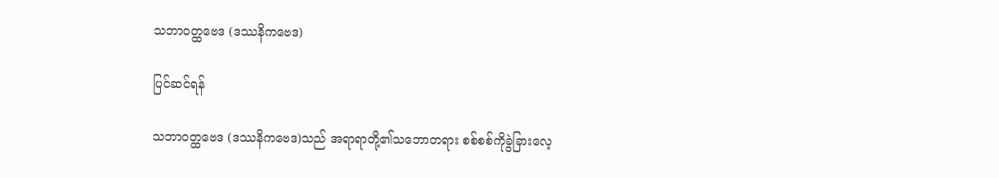သဘာဝတ္ထဗေဒ (ဒဿနိကဗေဒ)

ပြင်ဆင်ရန်

သဘာဝတ္ထဗေဒ (ဒဿနိကဗေဒ)သည် အရာရာတို့၏သဘောတရား စစ်စစ်ကိုခွဲခြားလေ့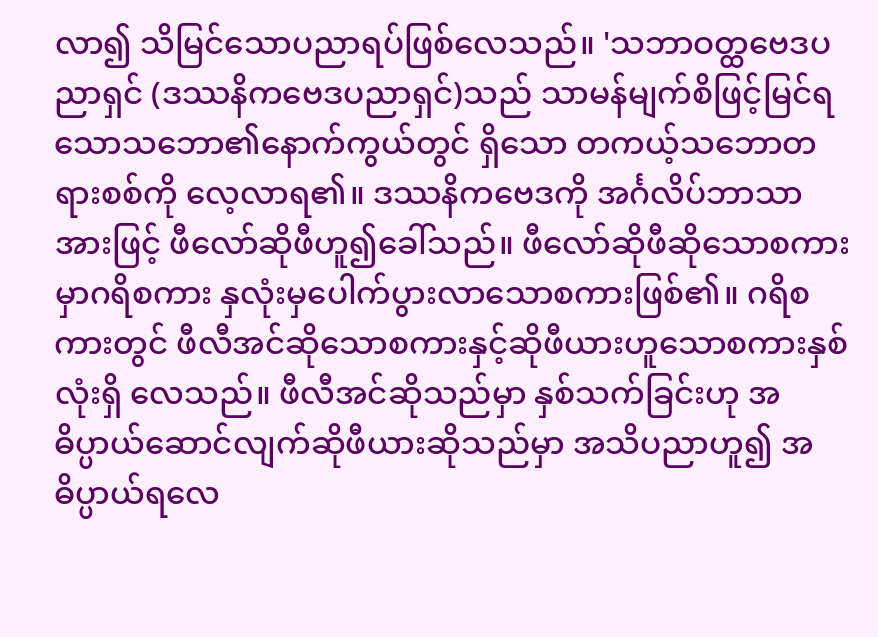လာ၍ သိမြင်သောပညာရပ်ဖြစ်လေသည်။ 'သဘာဝတ္ထဗေဒပညာရှင် (ဒဿနိကဗေဒပညာရှင်)သည် သာမန်မျက်စိဖြင့်မြင်ရသောသဘော၏နောက်ကွယ်တွင် ရှိသော တကယ့်သဘောတရားစစ်ကို လေ့လာရ၏။ ဒဿနိကဗေဒကို အင်္ဂလိပ်ဘာသာအားဖြင့် ဖီလော်ဆိုဖီဟူ၍ခေါ်သည်။ ဖီလော်ဆိုဖီဆိုသောစကားမှာဂရိစကား နှလုံးမှပေါက်ပွားလာသောစကားဖြစ်၏။ ဂရိစကားတွင် ဖီလီအင်ဆိုသောစကားနှင့်ဆိုဖီယားဟူသောစကားနှစ်လုံးရှိ လေသည်။ ဖီလီအင်ဆိုသည်မှာ နှစ်သက်ခြင်းဟု အဓိပ္ပာယ်ဆောင်လျက်ဆိုဖီယားဆိုသည်မှာ အသိပညာဟူ၍ အဓိပ္ပာယ်ရလေ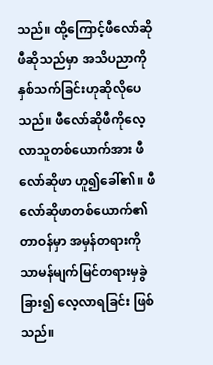သည်။ ထို့ကြောင့်ဖီလော်ဆိုဖီဆိုသည်မှာ အသိပညာကိုနှစ်သက်ခြင်းဟုဆိုလိုပေသည်။ ဖီလော်ဆိုဖီကိုလေ့လာသူတစ်ယောက်အား ဖီလော်ဆိုဖာ ဟူ၍ခေါ်၏။ ဖီလော်ဆိုဖာတစ်ယောက်၏တာဝန်မှာ အမှန်တရားကိုသာမန်မျက်မြင်တရားမှခွဲခြား၍ လေ့လာရခြင်း ဖြစ်သည်။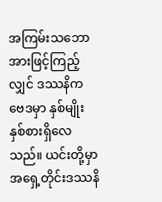အကြမ်းသဘောအားဖြင့်ကြည့်လျှင် ဒဿနိကဗေဒမှာ နှစ်မျိုးနှစ်စားရှိလေသည်။ ယင်းတို့မှာအရှေ့တိုင်းဒဿနိ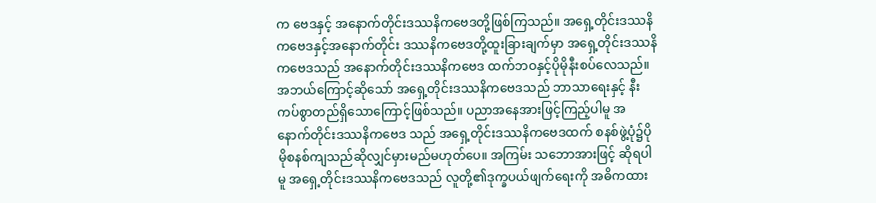က ဗေဒနှင့် အနောက်တိုင်းဒဿနိကဗေဒတို့ဖြစ်ကြသည်။ အရှေ့တိုင်းဒဿနိကဗေဒနှင့်အနောက်တိုင်း ဒဿနိကဗေဒတို့ထူးခြားချက်မှာ အရှေ့တိုင်းဒဿနိကဗေဒသည် အနောက်တိုင်းဒဿနိကဗေဒ ထက်ဘဝနှင့်ပိုမိုနီးစပ်လေသည်။ အဘယ်ကြောင့်ဆိုသော် အရှေ့တိုင်းဒဿနိကဗေဒသည် ဘာသာရေးနှင့် နီးကပ်စွာတည်ရှိသောကြောင့်ဖြစ်သည်။ ပညာအနေအားဖြင့်ကြည့်ပါမူ အနောက်တိုင်းဒဿနိကဗေဒ သည် အရှေ့တိုင်းဒဿနိကဗေဒထက် စနစ်ဖွဲ့ပုံ၌ပိုမိုစနစ်ကျသည်ဆိုလျှင်မှားမည်မဟုတ်ပေ။ အကြမ်း သဘောအားဖြင့် ဆိုရပါမူ အရှေ့တိုင်းဒဿနိကဗေဒသည် လူတို့၏ဒုက္ခပယ်ဖျက်ရေးကို အဓိကထား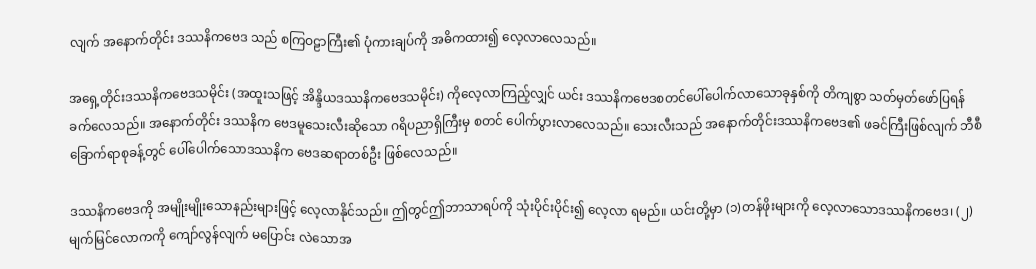လျက် အနောက်တိုင်း ဒဿနိကဗေဒ သည် စကြဝဠာကြီး၏ ပုံကားချပ်ကို အဓိကထား၍ လေ့လာလေသည်။

အရှေ့တိုင်းဒဿနိကဗေဒသမိုင်း (အထူးသဖြင့် အိန္ဒိယဒဿနိကဗေဒသမိုင်း) ကိုလေ့လာကြည့်လျှင် ယင်း ဒဿနိကဗေဒစတင်ပေါ်ပေါက်လာသောခုနှစ်ကို တိကျစွာ သတ်မှတ်ဖော်ပြရန်ခက်လေသည်။ အနောက်တိုင်း ဒဿနိက ဗေဒမူသေးလီးဆိုသော ဂရိပညာရှိကြီးမှ စတင် ပေါက်ပွားလာလေသည်။ သေးလီးသည် အနောက်တိုင်းဒဿနိကဗေဒ၏ ဖခင်ကြီးဖြစ်လျက် ဘီစီ ခြောက်ရာစုခန့်တွင် ပေါ်ပေါက်သောဒဿနိက ဗေဒဆရာတစ်ဦး ဖြစ်လေသည်။

ဒဿနိကဗေဒကို အမျိုးမျိုးသောနည်းများဖြင့် လေ့လာနိုင်သည်။ ဤတွင်ဤဘာသာရပ်ကို သုံးပိုင်းပိုင်း၍ လေ့လာ ရမည်။ ယင်းတို့မှာ (၁)တန်ဖိုးများကို လေ့လာသောဒဿနိကဗေဒ၊ (၂)မျက်မြင်လောကကို ကျော်လွန်လျက် မပြောင်း လဲသောအ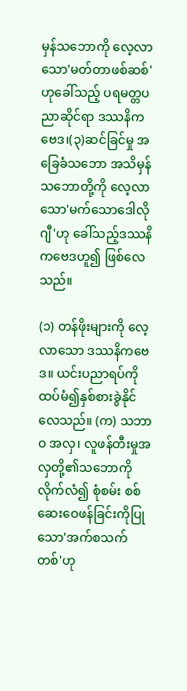မှန်သဘောကို လေ့လာသော'မတ်တာဖစ်ဆစ်'ဟုခေါ်သည့် ပရမတ္တပညာဆိုင်ရာ ဒဿနိကဗေဒ၊(၃)ဆင်ခြင်မှု အခြေခံသဘော အသိမှန်သဘောတို့ကို လေ့လာသော'မက်သောဒေါလိုဂျီ'ဟု ခေါ်သည့်ဒဿနိကဗေဒဟူ၍ ဖြစ်လေသည်။

(၁) တန်ဖိုးများကို လေ့လာသော ဒဿနိကဗေဒ။ ယင်းပညာရပ်ကို ထပ်မံ၍နှစ်စားခွဲနိုင်လေသည်။ (က) သဘာဝ အလှ၊ လူဖန်တီးမှုအလှတို့၏သဘောကိုလိုက်လံ၍ စုံစမ်း စစ်ဆေးဝေဖန်ခြင်းကိုပြုသော'အက်စသက်တစ်'ဟု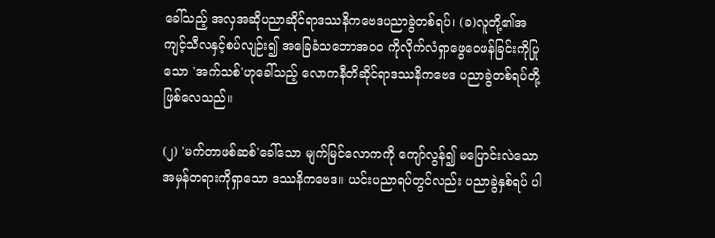ခေါ်သည့် အလှအဆိုပညာဆိုင်ရာဒဿနိကဗေဒပညာခွဲတစ်ရပ်၊ (ခ)လူတို့၏အကျင့်သီလနှင့်စပ်လျဉ်း၍ အခြေခံသဘောအဝဝ ကိုလိုက်လံရှာဖွေဝေဖန်ခြင်းကိုပြုသော 'အက်သစ်'ဟုခေါ်သည့် လောကနီတိဆိုင်ရာဒဿနိကဗေဒ ပညာခွဲတစ်ရပ်တို့ဖြစ်လေသည်။

(၂) 'မက်တာဖစ်ဆစ်'ခေါ်သော မျက်မြင်လောကကို ကျော်လွန်၍ မပြောင်းလဲသော အမှန်တရားကိုရှာသော ဒဿနိကဗေဒ။ ယင်းပညာရပ်တွင်လည်း ပညာခွဲနှစ်ရပ် ပါ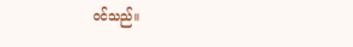ဝင်သည်။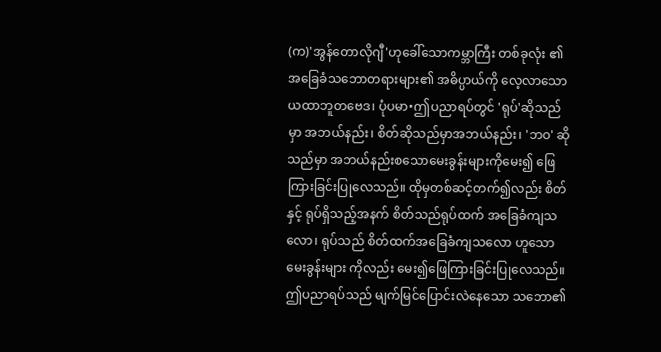(က)'အွန်တောလိုဂျီ'ဟုခေါ်သောကမ္ဘာကြီး တစ်ခုလုံး ၏အခြေခံသဘောတရားများ၏ အဓိပ္ပာယ်ကို လေ့လာသောယထာဘူတဗေဒ၊ ပုံပမာ•ဤပညာရပ်တွင် 'ရုပ်'ဆိုသည်မှာ အဘယ်နည်း၊ စိတ်ဆိုသည်မှာအဘယ်နည်း၊ 'ဘဝ' ဆိုသည်မှာ အဘယ်နည်းစသောမေးခွန်းများကိုမေး၍ ဖြေကြားခြင်းပြုလေသည်။ ထိုမှတစ်ဆင့်တက်၍လည်း စိတ်နှင့် ရုပ်ရှိသည့်အနက် စိတ်သည်ရုပ်ထက် အခြေခံကျသလော၊ ရုပ်သည် စိတ်ထက်အခြေခံကျသလော ဟူသော မေးခွန်းများ ကိုလည်း မေး၍ဖြေကြားခြင်းပြုလေသည်။ ဤပညာရပ်သည် မျက်မြင်ပြောင်းလဲနေသော သဘော၏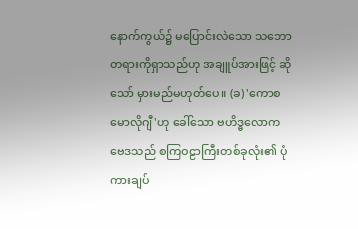နောက်ကွယ်၌ မပြောင်းလဲသော သဘောတရားကိုရှာသည်ဟု အချူပ်အားဖြင့် ဆိုသော် မှားမည်မဟုတ်ပေ။ (ခ) 'ကောစမောလိုဂျီ'ဟု ခေါ်သော ဗဟိဒ္ဓလောကဗေဒသည် စကြဝဠာကြီးတစ်ခုလုံး၏ ပုံကားချပ်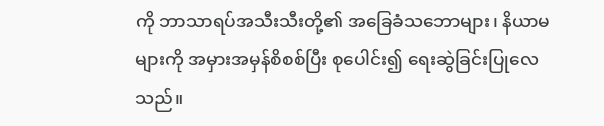ကို ဘာသာရပ်အသီးသီးတို့၏ အခြေခံသဘောများ၊ နိယာမများကို အမှားအမှန်စိစစ်ပြီး စုပေါင်း၍ ရေးဆွဲခြင်းပြုလေ သည်။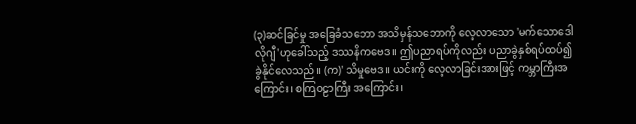(၃)ဆင်ခြင်မှု အခြေခံသဘော အသိမှန်သဘောကို လေ့လာသော 'မက်သောဒေါလိုဂျီ'ဟုခေါ်သည့် ဒဿနိကဗေဒ။ ဤပညာရပ်ကိုလည်း ပညာခွဲနှစ်ရပ်ထပ်၍ ခွဲနိုင်လေသည်။ (က)' သိမှုဗေဒ။ ယင်းကို လေ့လာခြင်းအားဖြင့် ကမ္ဘာကြီးအကြောင်း၊ စကြဝဠာကြီး အကြောင်း၊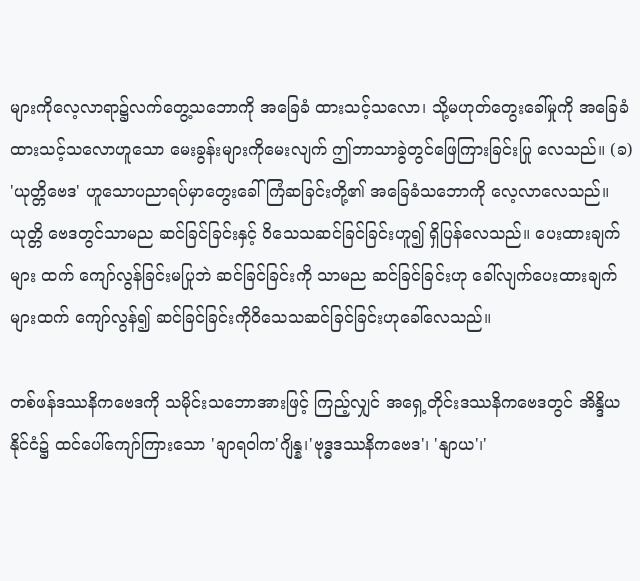များကိုလေ့လာရာ၌လက်တွေ့သဘောကို အခြေခံ ထားသင့်သလော၊ သို့မဟုတ်တွေးခေါ်မှုကို အခြေခံထားသင့်သလောဟူသော မေးခွန်းများကိုမေးလျက် ဤဘာသာခွဲတွင်ဖြေကြားခြင်းပြု လေသည်။ (ခ) 'ယုတ္တိဗေဒ' ဟူသောပညာရပ်မှာတွေးခေါ်ကြံဆခြင်းတို့၏ အခြေခံသဘောကို လေ့လာလေသည်။ ယုတ္တိ ဗေဒတွင်သာမည ဆင်ခြင်ခြင်းနှင့် ဝိသေသဆင်ခြင်ခြင်းဟူ၍ ရှိပြန်လေသည်။ ပေးထားချက်များ ထက် ကျော်လွန်ခြင်းမပြုဘဲ ဆင်ခြင်ခြင်းကို သာမည ဆင်ခြင်ခြင်းဟု ခေါ်လျက်ပေးထားချက်များထက် ကျော်လွန်၍ ဆင်ခြင်ခြင်းကိုဝိသေသဆင်ခြင်ခြင်းဟုခေါ်လေသည်။

တစ်ဖန်ဒဿနိကဗေဒကို သမိုင်းသဘောအားဖြင့် ကြည့်လျှင် အရှေ့တိုင်းဒဿနိကဗေဒတွင် အိန္ဒိယနိုင်ငံ၌ ထင်ပေါ်ကျော်ကြားသော 'ချာရဝါက'ဂျိန္န၊'ဗုဒ္ဓဒဿနိကဗေဒ'၊ 'နျာယ'၊'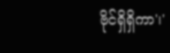ဗိုင်ရှိရှိကာ'၊'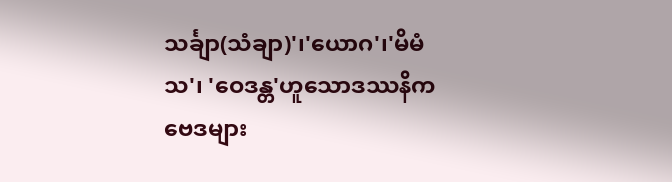သင်္ချာ(သံချာ)'၊'ယောဂ'၊'မိမံသ'၊ 'ဝေဒန္တ'ဟူသောဒဿနိကဗေဒများ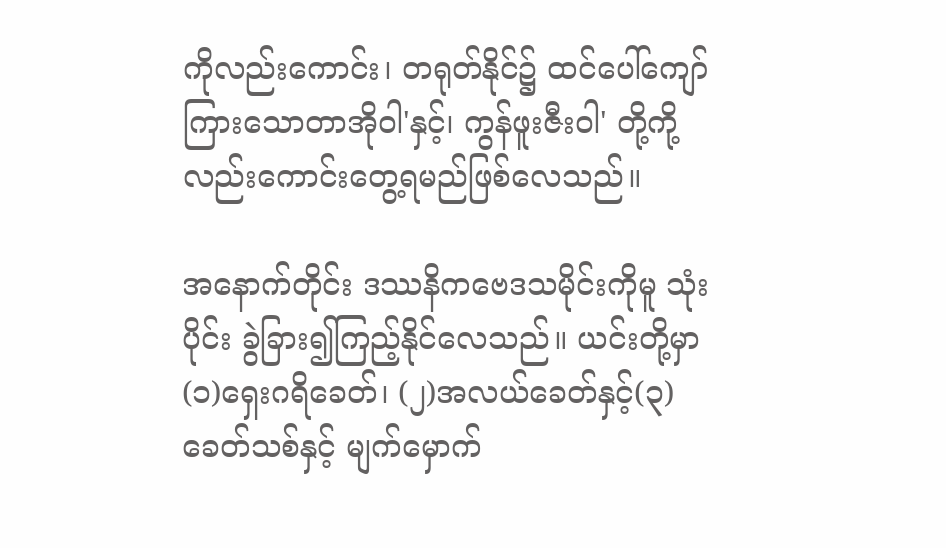ကိုလည်းကောင်း၊ တရုတ်နိုင်၌ ထင်ပေါ်ကျော်ကြားသောတာအိုဝါ'နှင့်၊ ကွန်ဖူးဇီးဝါ' တို့ကို့လည်းကောင်းတွေ့ရမည်ဖြစ်လေသည်။

အနောက်တိုင်း ဒဿနိကဗေဒသမိုင်းကိုမူ သုံးပိုင်း ခွဲခြား၍ကြည့်နိုင်လေသည်။ ယင်းတို့မှာ (၁)ရှေးဂရိခေတ်၊ (၂)အလယ်ခေတ်နှင့်(၃) ခေတ်သစ်နှင့် မျက်မှောက်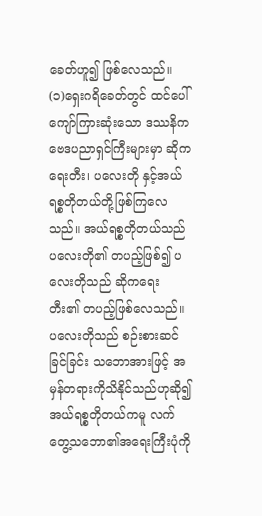ခေတ်ဟူ၍ ဖြစ်လေသည်။ (၁)ရှေးဂရိခေတ်တွင် ထင်ပေါ်ကျော်ကြားဆုံးသော ဒဿနိကဗေဒပညာရှင်ကြီးများမှာ ဆိုကရေးတီး၊ ပလေးတို နှင့်အယ်ရစ္စတိုတယ်တို့ဖြစ်ကြလေသည်။ အယ်ရစ္စတိုတယ်သည် ပလေးတို၏ တပည့်ဖြစ်၍ ပလေးတိုသည် ဆိုကရေး တီး၏ တပည့်ဖြစ်လေသည်။ ပလေးတိုသည် စဉ်းစားဆင်ခြင်ခြင်း သဘောအားဖြင့် အမှန်တရားကိုသိနိုင်သည်ဟုဆို၍ အယ်ရစ္စတိုတယ်ကမူ လက်တွေ့သဘော၏အရေးကြီးပုံကို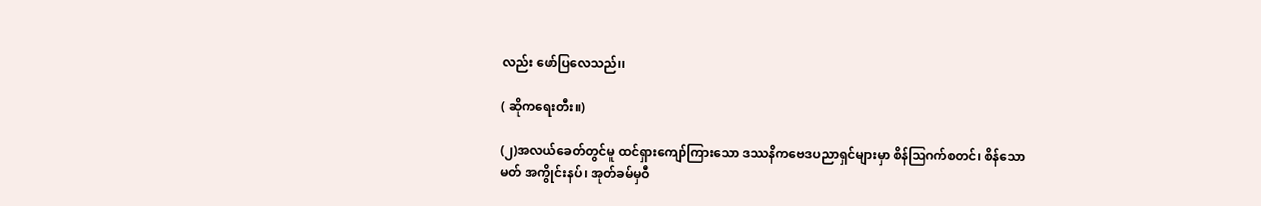လည်း ဖော်ပြလေသည်၊၊

( ဆိုကရေးတီး။)

(၂)အလယ်ခေတ်တွင်မူ ထင်ရှားကျော်ကြားသော ဒဿနိကဗေဒပညာရှင်များမှာ စိန်ဩဂက်စတင်၊ စိန်သောမတ် အကွိုင်းနပ်၊ အုတ်ခမ်မှဝီ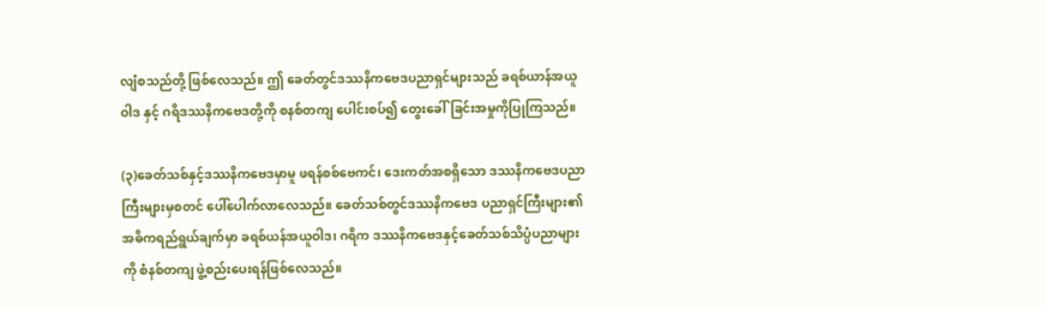လျံစသည်တို့ ဖြစ်လေသည်။ ဤ ခေတ်တွင်ဒဿနိကဗေဒပညာရှင်များသည် ခရစ်ယာန်အယူဝါဒ နှင့် ဂရိဒဿနိကဗေဒတို့ကို စနစ်တကျ ပေါင်းစပ်၍ တွေးခေါ်ခြင်းအမှုကိုပြုကြသည်။

(၃)ခေတ်သစ်နှင့်ဒဿနိကဗေဒမှာမူ ဖရန်စစ်ဗေကင်၊ ဒေးကတ်အစရှိသော ဒဿနိကဗေဒပညာကြီးများမှစတင် ပေါ်ပေါက်လာလေသည်။ ခေတ်သစ်တွင်ဒဿနိကဗေဒ ပညာရှင်ကြီးများ၏အဓိကရည်ရွယ်ချက်မှာ ခရစ်ယန်အယူဝါဒ၊ ဂရိက ဒဿနိကဗေဒနှင့်ခေတ်သစ်သိပ္ပံပညာများကို စံနစ်တကျ ဖွဲ့စည်းပေးရန်ဖြစ်လေသည်။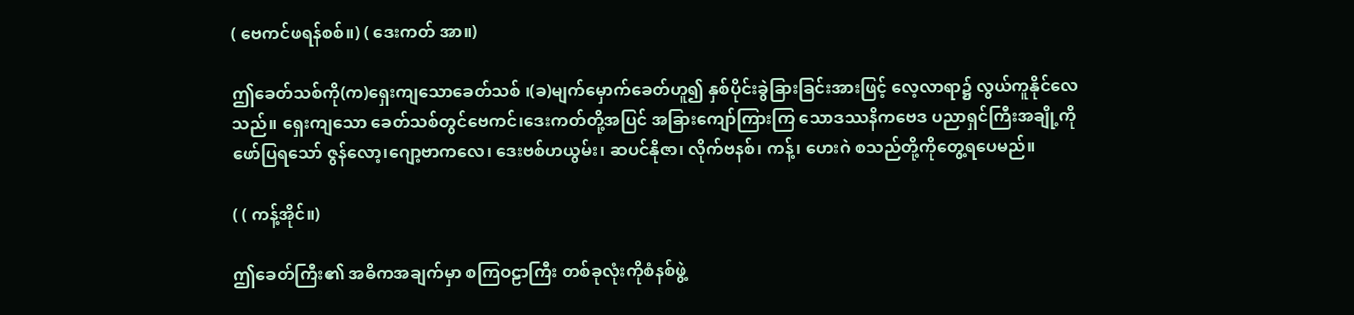( ဗေကင်ဖရန်စစ်။) ( ဒေးကတ် အာ။)

ဤခေတ်သစ်ကို(က)ရှေးကျသောခေတ်သစ် ၊(ခ)မျက်မှောက်ခေတ်ဟူ၍ နှစ်ပိုင်းခွဲခြားခြင်းအားဖြင့် လေ့လာရာ၌ လွယ်ကူနိုင်လေသည်။ ရှေးကျသော ခေတ်သစ်တွင်ဗေကင်၊ဒေးကတ်တို့အပြင် အခြားကျော်ကြားကြ သောဒဿနိကဗေဒ ပညာရှင်ကြီးအချို့ကိုဖော်ပြရသော် ဇွန်လော့၊ဂျော့ဗာကလေ၊ ဒေးဗစ်ဟယွမ်း၊ ဆပင်နိုဇာ၊ လိုက်ဗနစ်၊ ကန့်၊ ဟေးဂဲ စသည်တို့ကိုတွေ့ရပေမည်။

( ( ကန့်အိုင်။)

ဤခေတ်ကြီး၏ အဓိကအချက်မှာ စကြဝဠာကြီး တစ်ခုလုံးကိုစံနစ်ဖွဲ့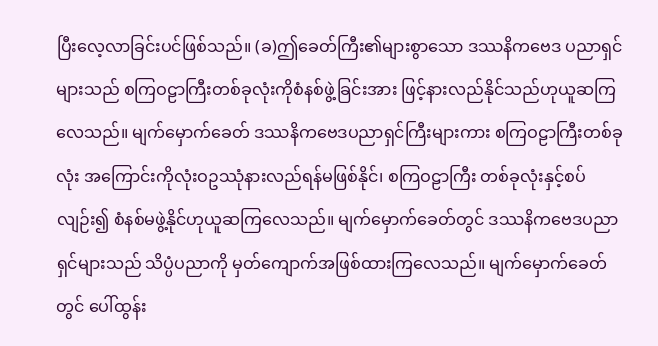ပြီးလေ့လာခြင်းပင်ဖြစ်သည်။ (ခ)ဤခေတ်ကြီး၏များစွာသော ဒဿနိကဗေဒ ပညာရှင်များသည် စကြဝဠာကြီးတစ်ခုလုံးကိုစံနစ်ဖွဲ့ခြင်းအား ဖြင့်နားလည်နိုင်သည်ဟုယူဆကြလေသည်။ မျက်မှောက်ခေတ် ဒဿနိကဗေဒပညာရှင်ကြီးများကား စကြဝဠာကြီးတစ်ခုလုံး အကြောင်းကိုလုံးဝဥဿုံနားလည်ရန်မဖြစ်နိုင်၊ စကြဝဠာကြီး တစ်ခုလုံးနှင့်စပ်လျဉ်း၍ စံနစ်မဖွဲ့နိုင်ဟုယူဆကြလေသည်။ မျက်မှောက်ခေတ်တွင် ဒဿနိကဗေဒပညာရှင်များသည် သိပ္ပံပညာကို မှတ်ကျောက်အဖြစ်ထားကြလေသည်။ မျက်မှောက်ခေတ်တွင် ပေါ်ထွန်း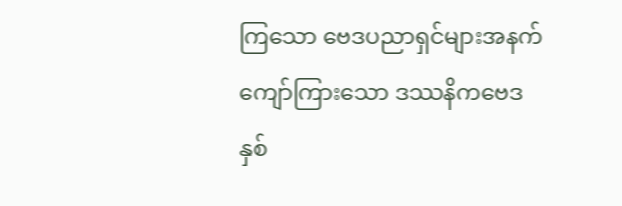ကြသော ဗေဒပညာရှင်များအနက် ကျော်ကြားသော ဒဿနိကဗေဒ နှစ်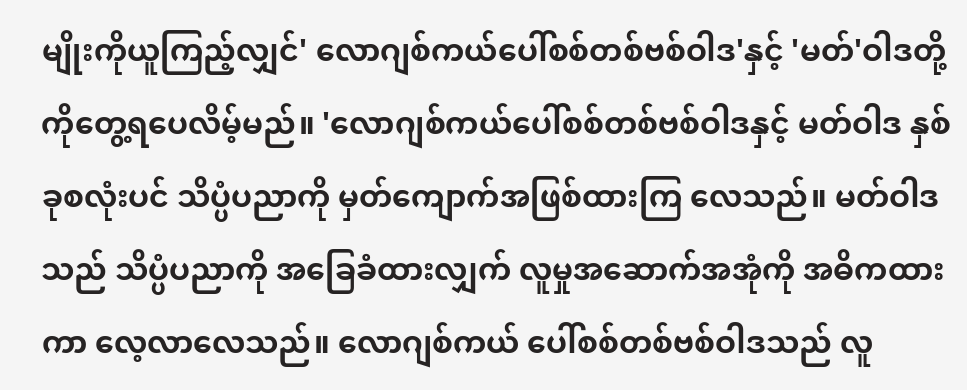မျိုးကိုယူကြည့်လျှင်' လောဂျစ်ကယ်ပေါ်စစ်တစ်ဗစ်ဝါဒ'နှင့် 'မတ်'ဝါဒတို့ကိုတွေ့ရပေလိမ့်မည်။ 'လောဂျစ်ကယ်ပေါ်စစ်တစ်ဗစ်ဝါဒနှင့် မတ်ဝါဒ နှစ်ခုစလုံးပင် သိပ္ပံပညာကို မှတ်ကျောက်အဖြစ်ထားကြ လေသည်။ မတ်ဝါဒသည် သိပ္ပံပညာကို အခြေခံထားလျှက် လူမှုအဆောက်အအုံကို အဓိကထားကာ လေ့လာလေသည်။ လောဂျစ်ကယ် ပေါ်စစ်တစ်ဗစ်ဝါဒသည် လူ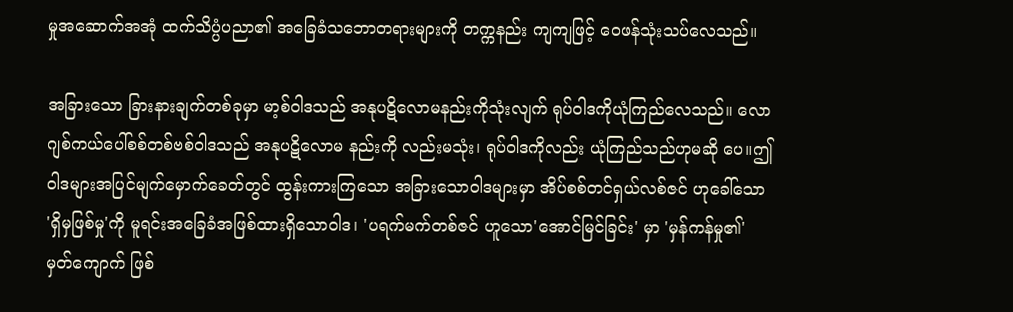မှုအဆောက်အအုံ ထက်သိပ္ပံပညာ၏ အခြေခံသဘောတရားများကို တက္ကနည်း ကျကျဖြင့် ဝေဖန်သုံးသပ်လေသည်။

အခြားသော ခြားနားချက်တစ်ခုမှာ မာ့စ်ဝါဒသည် အနုပဋိလောမနည်းကိုသုံးလျက် ရုပ်ဝါဒကိုယုံကြည်လေသည်။ လောဂျစ်ကယ်ပေါ်စစ်တစ်ဗစ်ဝါဒသည် အနုပဋိလောမ နည်းကို လည်းမသုံး၊ ရုပ်ဝါဒကိုလည်း ယုံကြည်သည်ဟုမဆို ပေ။ဤဝါဒများအပြင်မျက်မှောက်ခေတ်တွင် ထွန်းကားကြသော အခြားသောဝါဒများမှာ အိပ်စစ်တင်ရှယ်လစ်ဇင် ဟုခေါ်သော 'ရှိမှဖြစ်မှု'ကို မူရင်းအခြေခံအဖြစ်ထားရှိသောဝါဒ၊ 'ပရက်မက်တစ်ဇင် ဟူသော'အောင်မြင်ခြင်း' မှာ 'မှန်ကန်မှု၏' မှတ်ကျောက် ဖြစ်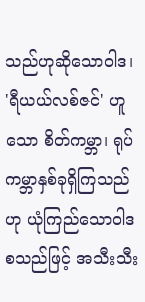သည်ဟုဆိုသောဝါဒ၊ 'ရီယယ်လစ်ဇင်' ဟူသော စိတ်ကမ္ဘာ၊ ရုပ်ကမ္ဘာနှစ်ခုရှိကြသည်ဟု ယုံကြည်သောဝါဒ စသည်ဖြင့် အသီးသီး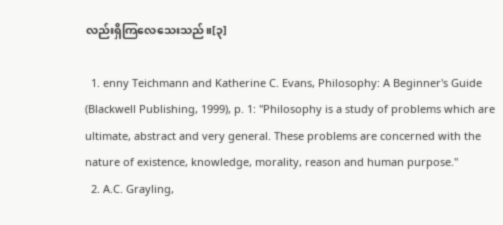လည်းရှိကြလေသေးသည်။[၃]

  1. enny Teichmann and Katherine C. Evans, Philosophy: A Beginner's Guide (Blackwell Publishing, 1999), p. 1: "Philosophy is a study of problems which are ultimate, abstract and very general. These problems are concerned with the nature of existence, knowledge, morality, reason and human purpose."
  2. A.C. Grayling,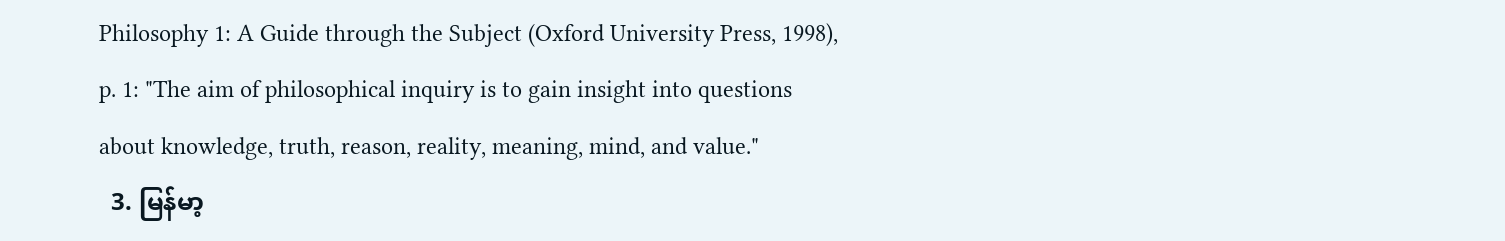Philosophy 1: A Guide through the Subject (Oxford University Press, 1998), p. 1: "The aim of philosophical inquiry is to gain insight into questions about knowledge, truth, reason, reality, meaning, mind, and value."
  3. မြန်မာ့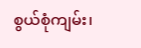စွယ်စုံကျမ်း၊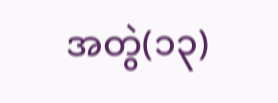အတွဲ(၁၃)